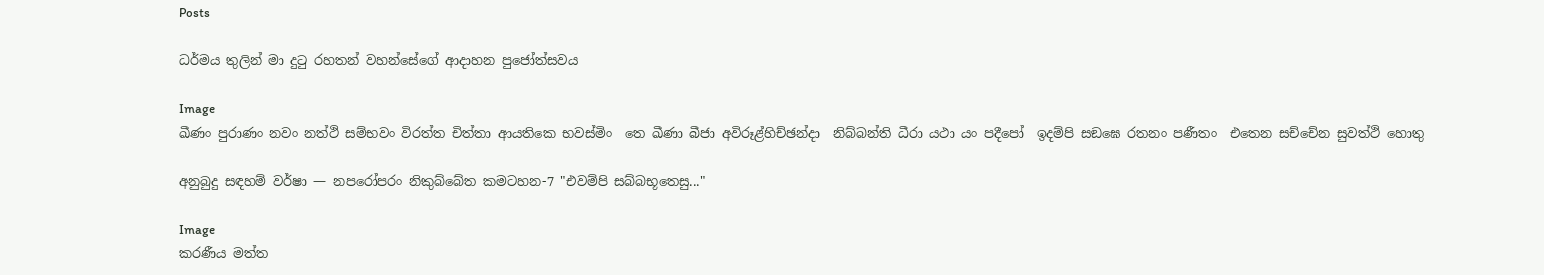Posts

ධර්මය තුලින් මා දුටු රහතන් වහන්සේගේ ආදාහන පුජෝත්සවය

Image
ඛීණං පුරාණං නවං නත්ථි සම්භවං විරත්ත චිත්තා ආයතිකෙ භවස්මිං  තෙ ඛීණා බීජා අවිරූළ්හිච්ඡන්දා  නිබ්බන්ති ධීරා යථා යං පදීපෝ  ඉදම්පි සඞඝෙ රතනං පණීතං  එතෙන සච්චේන සුවත්ථි හොතු

අනුබුදු සඳහම් වර්ෂා — නපරෝපරං නිකුබ්බේත කමටහන-7 "එවම්පි සබ්බභූතෙසු..."

Image
කරණීය මත්ත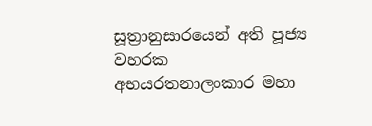සූත්‍රානුසාරයෙන් අති පූජ්‍ය වහරක අභයරතනාලංකාර මහා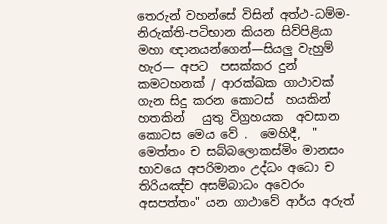තෙරුන් වහන්සේ විසින් අත්ථ-ධම්ම-නිරුක්ති-පටිභාන කියන සිව්පිළියා මහා ඥානයන්ගෙන්—සියලු වැහුම් හැර— අපට  පසක්කර දුන් කමටහනක් / ආරක්ඛක ගාථාවක් ගැන සිදු කරන කොටස්  හයකින්   හතකින්   යුතු විග්‍රහයක  අවසාන කොටස මෙය වේ .  මෙහිදී,  " මෙත්තං ච සබ්බලොකස්මිං මානසං භාවයෙ අපරිමානං උද්ධං අධො ච තිරියඤ්ච අසම්බාධං අවෙරං අසපත්තං" යන ගාථාවේ ආර්ය අරුත්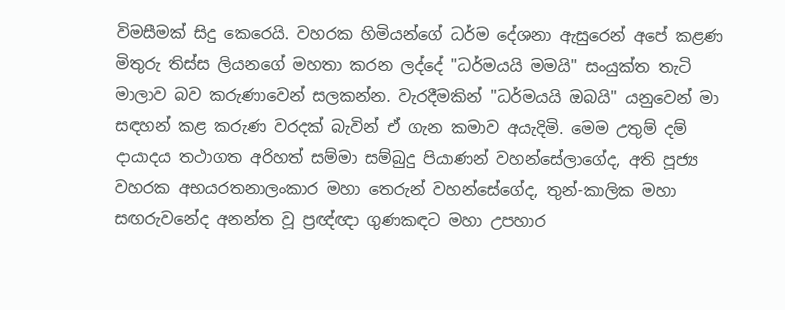විමසීමක් සිදු කෙරෙයි. වහරක හිමියන්ගේ ධර්ම දේශනා ඇසුරෙන් අපේ කළණ මිතුරු තිස්ස ලියනගේ මහතා කරන ලද්දේ "ධර්මයයි මමයි" සංයුක්ත තැටි මාලාව බව කරුණාවෙන් සලකන්න. වැරදීමකින් "ධර්මයයි ඔබයි" යනුවෙන් මා සඳහන් කළ කරුණ වරදක් බැවින් ඒ ගැන කමාව අයැදිමි. මෙම උතුම් දම් දායාදය තථාගත අරිහත් සම්මා සම්බුදු පියාණන් වහන්සේලාගේද, අති පූජ්‍ය වහරක අභයරතනාලංකාර මහා තෙරුන් වහන්සේගේද, තුන්-කාලික මහා සඟරුවනේද අනන්ත වූ ප්‍රඥ්ඥා ගුණකඳට මහා උපහාර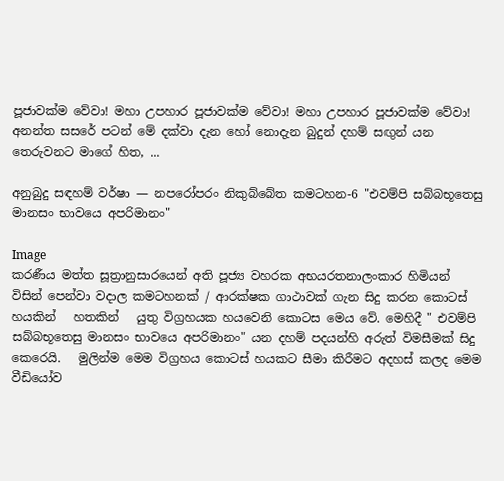පූජාවක්ම වේවා! මහා උපහාර පූජාවක්ම වේවා! මහා උපහාර පූජාවක්ම වේවා! අනන්ත සසරේ පටන් මේ දක්වා දැන හෝ නොදැන බුදුන් දහම් සඟුන් යන තෙරුවනට මාගේ හිත, ...

අනුබුදු සඳහම් වර්ෂා — නපරෝපරං නිකුබ්බේත කමටහන-6 "එවම්පි සබ්බභූතෙසු මානසං භාවයෙ අපරිමානං"

Image
කරණීය මත්ත සූත්‍රානුසාරයෙන් අති පූජ්‍ය වහරක අභයරතනාලංකාර හිමියන් විසින් පෙන්වා වදාල කමටහනක් / ආරක්ෂක ගාථාවක් ගැන සිදු කරන කොටස්  හයකින්   හතකින්   යුතු විග්‍රහයක හයවෙනි කොටස මෙය වේ. මෙහිදී " එවම්පි සබ්බභූතෙසු මානසං භාවයෙ අපරිමානං" යන දහම් පදයන්හි අරුත් විමසීමක් සිදු කෙරෙයි.   මුලින්ම මෙම විග්‍රහය කොටස් හයකට සීමා කිරීමට අදහස් කලද මෙම වීඩියෝව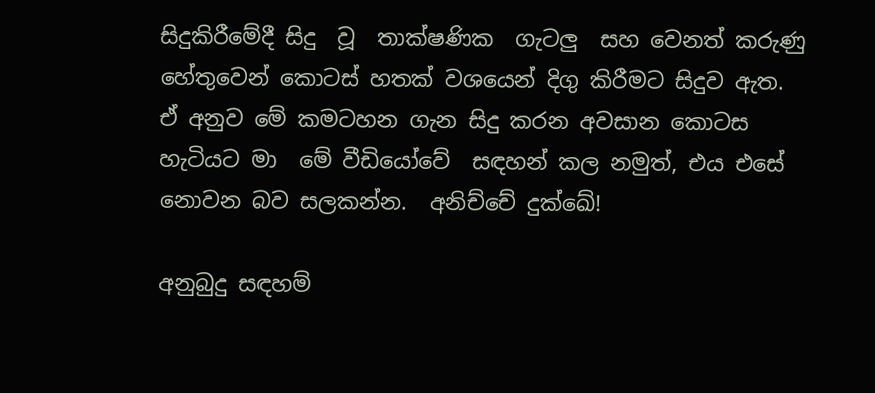සිදුකිරීමේදී සිදු  වූ  තාක්ෂණික  ගැටලු  සහ වෙනත් කරුණු හේතුවෙන් කොටස් හතක් වශයෙන් දිගු කිරීමට සිදුව ඇත.  ඒ අනුව මේ කමටහන ගැන සිදු කරන අවසාන කොටස හැටියට මා  මේ වීඩියෝවේ  සඳහන් කල නමුත්, එය එසේ නොවන බව සලකන්න.  අනිච්චේ දුක්ඛේ!

අනුබුදු සඳහම්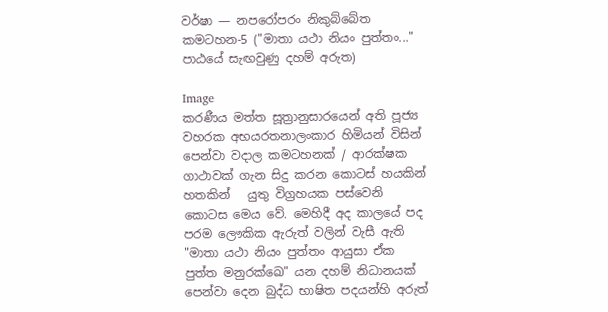වර්ෂා — නපරෝපරං නිකුබ්බේත කමටහන-5 ("මාතා යථා නියං පුත්තං..." පාඨයේ සැඟවුණු දහම් අරුත)

Image
කරණීය මත්ත සූත්‍රානුසාරයෙන් අති පූජ්‍ය වහරක අභයරතනාලංකාර හිමියන් විසින් පෙන්වා වදාල කමටහනක් / ආරක්ෂක ගාථාවක් ගැන සිදු කරන කොටස් හයකින්   හතකින්   යුතු විග්‍රහයක පස්වෙනි කොටස මෙය වේ. මෙහිදී අද කාලයේ පද පරම ලෞකික ඇරුත් වලින් වැසී ඇති "මාතා යථා නියං පුත්තං ආයුසා ඒක පුත්ත මනුරක්ඛෙ" යන දහම් නිධානයක් පෙන්වා දෙන බුද්ධ භාෂිත පදයන්හි අරුත්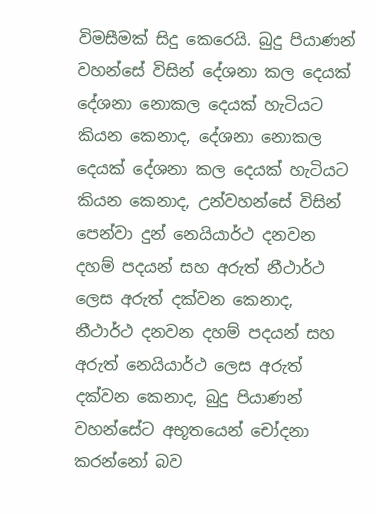විමසීමක් සිදු කෙරෙයි. බුදු පියාණන් වහන්සේ විසින් දේශනා කල දෙයක් දේශනා නොකල දෙයක් හැටියට කියන කෙනාද, දේශනා නොකල දෙයක් දේශනා කල දෙයක් හැටියට කියන කෙනාද, උන්වහන්සේ විසින් පෙන්වා දුන් නෙයියාර්ථ දනවන දහම් පදයන් සහ අරුත් නීථාර්ථ ලෙස අරුත් දක්වන කෙනාද, නීථාර්ථ දනවන දහම් පදයන් සහ අරුත් නෙයියාර්ථ ලෙස අරුත් දක්වන කෙනාද, බුදු පියාණන් වහන්සේට අභූතයෙන් චෝදනා කරන්නෝ බව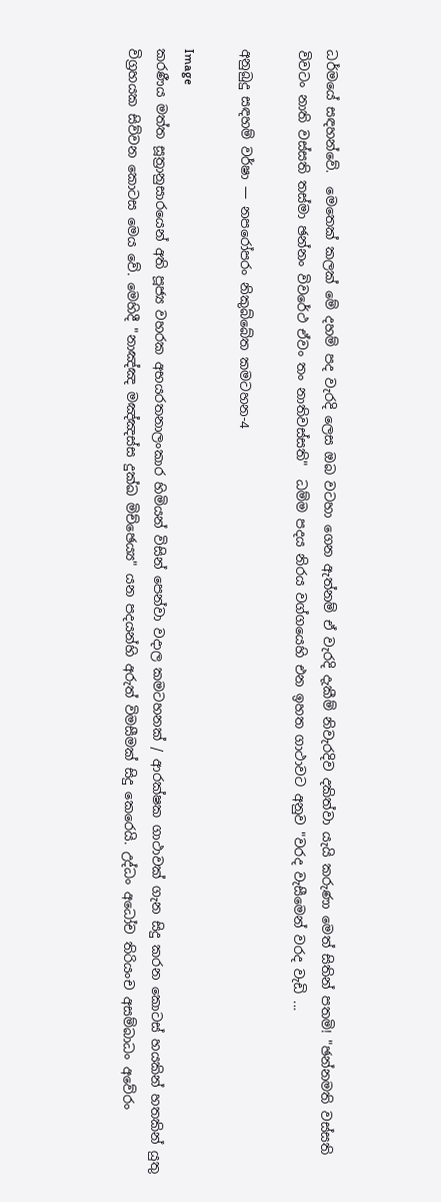ධර්මයේ සඳහන්වේ.  මෙතෙක් කලක් මේ දහම් පද වැරදි ලෙස ඔබ වටහා ගෙන ඇත්නම් ඒ වැරදි දැකීම් නිවැරදිව දකිත්වා යැයි කරුණා මෙත් සිතින් පතමි! "ඡන්නමති වස්සති විවටං නාති වස්සති තස්මා ඡන්නං විවරේථ ඒවං තං නාතිවස්සති"  ධම්ම පදය නිරය වග්ගයෙහි එන ඉහත ගාථාවට අනුව "වරද වැසීමෙන් වරද වැඩි ...

අනුබුදු සඳහම් වර්ෂා — නපරෝපරං නිකුබ්බේත කමටහන-4

Image
කරණීය මත්ත සූත්‍රානුසාරයෙන් අති පූජ්‍ය වහරක අභයරතනාලංකාර හිමියන් විසින් පෙන්වා වදාල කමටහනක් / ආරක්ෂක ගාථාවක් ගැන සිදු කරන කොටස් හයකින් හතකින් යුතු විග්‍රහයක සිව්වන කොටස මෙය වේ. මෙහිදී "නාඤ්ඤ මඤ්ඤස්ස දුක්ඛ මිච්ඡෙය්‍ය" යන පදයන්හි අරුත් විමසීමක් සිදු කෙරෙයි. උද්ධං අධෝච තිරියංච අසම්බාධං අවේරං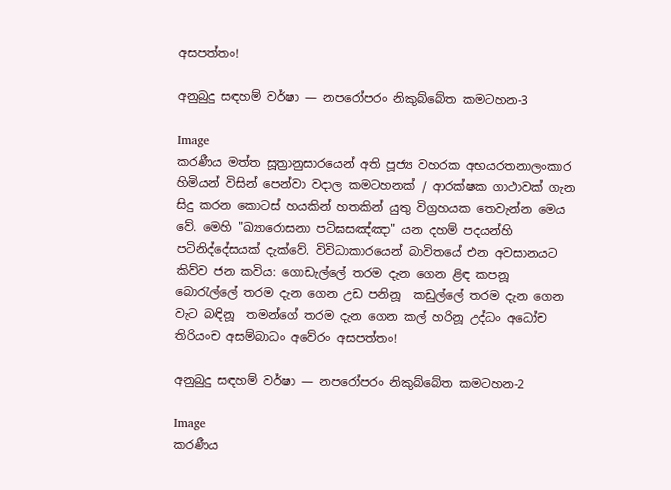අසපත්තං!

අනුබුදු සඳහම් වර්ෂා — නපරෝපරං නිකුබ්බේත කමටහන-3

Image
කරණීය මත්ත සූත්‍රානුසාරයෙන් අති පූජ්‍ය වහරක අභයරතනාලංකාර හිමියන් විසින් පෙන්වා වදාල කමටහනක් / ආරක්ෂක ගාථාවක් ගැන සිදු කරන කොටස් හයකින් හතකින් යුතු විග්‍රහයක තෙවැන්න මෙය වේ. මෙහි "ඛ්‍යාරොසනා පටිඝසඤ්ඤා" යන දහම් පදයන්හි පටිනිද්දේසයක් දැක්වේ. විවිධාකාරයෙන් බාවිතයේ එන අවසානයට කිව්ව ජන කවිය: ගොඩැල්ලේ තරම දැන ගෙන ළිඳ කපනූ  බොරැල්ලේ තරම දැන ගෙන උඩ පනිනූ  කඩුල්ලේ තරම දැන ගෙන වැට බඳිනූ  තමන්ගේ තරම දැන ගෙන කල් හරිනූ උද්ධං අධෝච තිරියංච අසම්බාධං අවේරං අසපත්තං!

අනුබුදු සඳහම් වර්ෂා — නපරෝපරං නිකුබ්බේත කමටහන-2

Image
කරණීය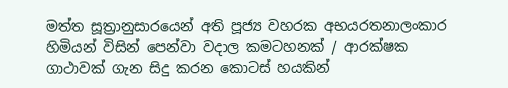මත්ත සූත්‍රානුසාරයෙන් අති පූජ්‍ය වහරක අභයරතනාලංකාර හිමියන් විසින් පෙන්වා වදාල කමටහනක් / ආරක්ෂක ගාථාවක් ගැන සිදු කරන කොටස් හයකින්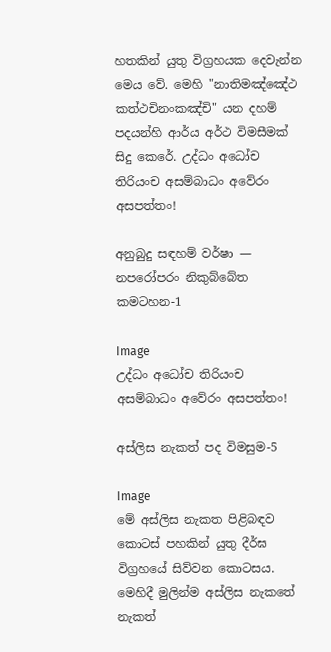හතකින් යුතු විග්‍රහයක දෙවැන්න මෙය වේ. මෙහි "නාතිමඤ්ඤේථ කත්ථචිනංකඤ්චි" යන දහම් පදයන්හි ආර්ය අර්ථ විමසීමක් සිදු කෙරේ. උද්ධං අධෝච තිරියංච අසම්බාධං අවේරං අසපත්තං!

අනුබුදු සඳහම් වර්ෂා — නපරෝපරං නිකුබ්බේත කමටහන-1

Image
උද්ධං අධෝච තිරියංච  අසම්බාධං අවේරං අසපත්තං!

අස්ලිස නැකත් පද විමසුම-5

Image
මේ අස්ලිස නැකත පිළිබඳව කොටස් පහකින් යුතු දීර්ඝ විග්‍රහයේ සිව්වන කොටසය. මෙහිදී මුලින්ම අස්ලිස නැකතේ නැකත්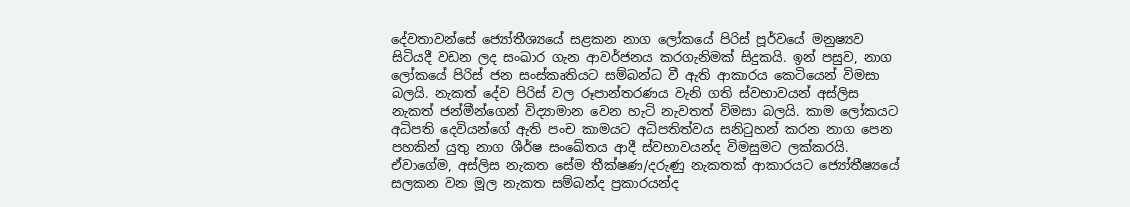දේවතාවන්සේ ජ්‍යෝතීශ්‍යයේ සළකන නාග ලෝකයේ පිරිස් පූර්වයේ මනුෂ්‍යව සිටියදී වඩන ලද සංඛාර ගැන ආවර්ජනය කරගැනිමක් සිදුකයි. ඉන් පසුව, නාග ලෝකයේ පිරිස් ජන සංස්කෘතියට සම්බන්ධ වී ඇති ආකාරය කෙටියෙන් විමසා බලයි. නැකත් දේව පිරිස් වල රූපාන්තරණය වැනි ගති ස්වභාවයන් අස්ලිස නැකත් ජන්මීන්ගෙන් විද්‍යාමාන වෙන හැටි නැවතත් විමසා බලයි. කාම ලෝකයට අධිපති දෙවියන්ගේ ඇති පංච කාමයට අධිපතිත්වය සනිටුහන් කරන නාග පෙන පහකින් යුතු නාග ශීර්ෂ සංඛේතය ආදී ස්වභාවයන්ද විමසුමට ලක්කරයි. ඒවාගේම, අස්ලිස නැකත සේම තීක්ෂණ/දරුණු නැකතක් ආකාරයට ජ්‍යෝතීෂ්‍යයේ සලකන වන මූල නැකත සම්බන්ද ප්‍රකාරයන්ද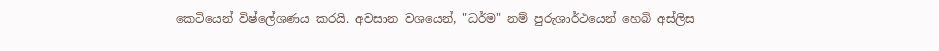කෙටියෙන් විෂ්ලේශණය කරයි. අවසාන වශයෙන්, "ධර්ම" නම් පුරුශාර්ථයෙන් හෙබි අස්ලිස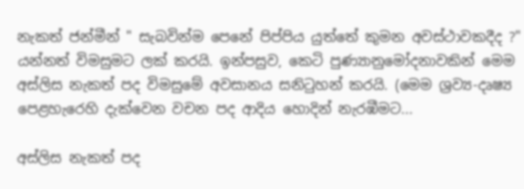නැකත් ජන්මීන් " සැබවින්ම පෙනේ පිප්පිය යුත්තේ කුමන අවස්ථාවකදීද ?" යන්නත් විමසුමට ලක් කරයි. ඉන්පසුව, කෙටි පුණ්‍යානුමෝදනාවකින් මෙම අස්ලිස නැකත් පද විමසුමේ අවසානය සනිටුහන් කරයි. (මෙම ශ්‍රව්‍ය-දෘෂ්‍ය පෙළහැරෙහි දැක්වෙන වචන පද ආදිය හොදින් නැරඹීමට...

අස්ලිස නැකත් පද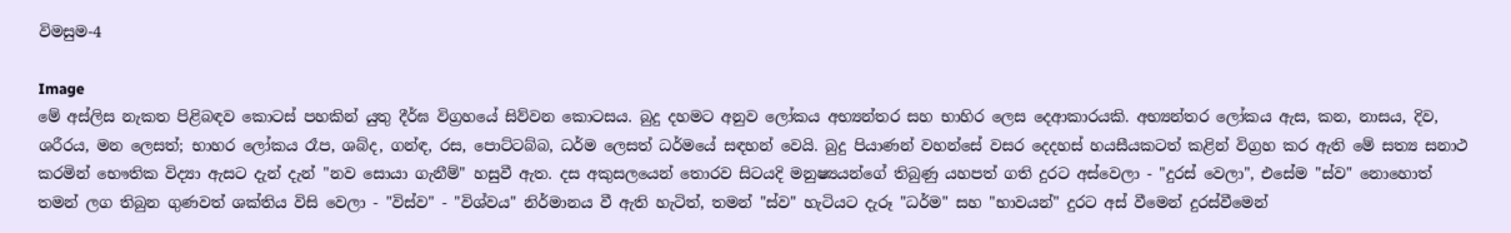විමසුම-4

Image
මේ අස්ලිස නැකත පිළිබඳව කොටස් පහකින් යුතු දීර්ඝ විග්‍රහයේ සිව්වන කොටසය. බුදු දහමට අනුව ලෝකය අභ්‍යන්තර සහ භාහිර ලෙස දෙආකාරයකි. අභ්‍යන්තර ලෝකය ඇස, කන, නාසය, දිව, ශරීරය, මන ලෙසත්; භාහර ලෝකය රෑප, ශබ්ද, ගන්ඳ, රස, පොට්ටබ්බ, ධර්ම ලෙසත් ධර්මයේ සඳහන් වෙයි. බුදු පියාණන් වහන්සේ වසර දෙදහස් හයසීයකටත් කළින් විග්‍රහ කර ඇති මේ සත්‍ය සනාථ කරමින් භෞතික විද්‍යා ඇසට දැන් දැන් "නව සොයා ගැනීම්" හසුවී ඇත. දස අකුසලයෙන් තොරව සිටයදි මනුෂ්‍යයන්ගේ තිබුණු යහපත් ගති දුරට අස්වෙලා - "දුරස් වෙලා", එසේම "ස්ව" නොහොත් තමන් ලග තිබුන ගුණවත් ශක්තිය විසි වෙලා - "විස්ව" - "විශ්වය" නිර්මානය වී ඇති හැටිත්, තමන් "ස්ව" හැටියට දැරූ "ධර්ම" සහ "භාවයන්" දුරට අස් වීමෙන් දුරස්වීමෙන්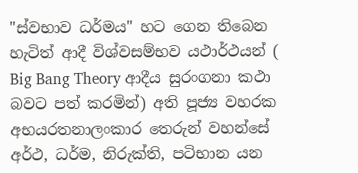"ස්වභාව ධර්මය" හට ගෙන තිබෙන හැටිත් ආදී විශ්වසම්භව යථාර්ථයන් ( Big Bang Theory ආදීය සුරංගනා කථා බවට පත් කරමින්) අති පූජ්‍ය වහරක අභයරතනාලංකාර තෙරුන් වහන්සේ අර්ථ, ධර්ම, නිරුක්ති, පටිභාන යන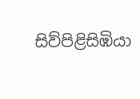සිව්පිළිසිඹියා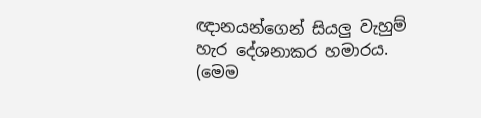ඥානයන්ගෙන් සියලු වැහුම් හැර දේශනාකර හමාරය. (මෙම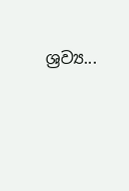ශ්‍රව්‍ය...